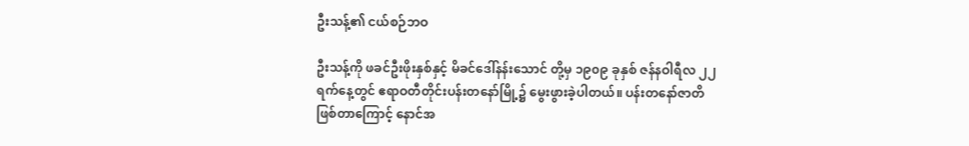ဦးသန့်၏ ငယ်စဉ်ဘဝ

ဦးသန့်ကို ဖခင်ဦးဖိုးနှစ်နှင့် မိခင်ဒေါ်နန်းသောင် တို့မှ ၁၉၀၉ ခုနှစ် ဇန်နဝါရီလ ၂၂ရက်နေ့တွင် ဧရာဝတီတိုင်းပန်းတနော်မြို့၌ မွေးဖွားခဲ့ပါတယ်။ ပန်းတနော်ဇာတိဖြစ်တာကြောင့် နောင်အ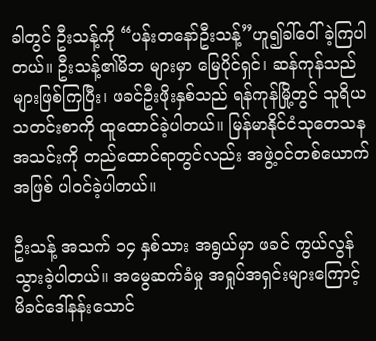ခါတွင် ဦးသန့်ကို “ပန်းတနော်ဦးသန့်”ဟူ၍ခါ်ဝေါ်ခဲ့ကြပါတယ်။ ဦးသန့်၏မိဘ များမှာ မြေပိုင်ရှင်၊ ဆန်ကုန်သည်များဖြစ်ကြပြီး၊ ဖခင်ဦးဖိုးနှစ်သည် ရန်ကုန်မြို့တွင် သူရိယသတင်းစာကို ထူထောင်ခဲ့ပါတယ်။ မြန်မာနိုင်ငံသုတေသနအသင်းကို တည်ထောင်ရာတွင်လည်း အဖွဲ့ဝင်တစ်ယောက်အဖြစ် ပါဝင်ခဲ့ပါတယ်။

ဦးသန့် အသက် ၁၄ နှစ်သား အရွယ်မှာ ဖခင် ကွယ်လွန်သွားခဲ့ပါတယ်။ အမွေဆက်ခံမှု အရှုပ်အရှင်းများကြောင့် မိခင်ဒေါ်နန်းသောင်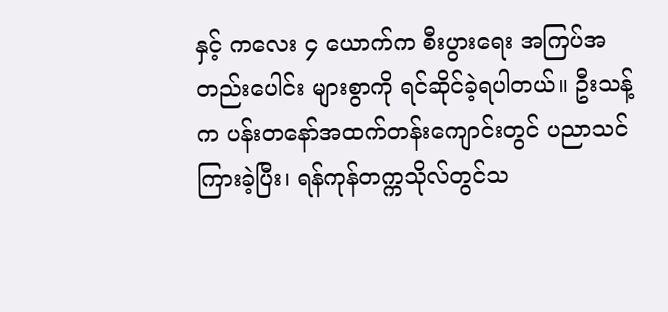နှင့် ကလေး ၄ ယောက်က စီးပွားရေး အကြပ်အတည်းပေါင်း များစွာကို ရင်ဆိုင်ခဲ့ရပါတယ်။ ဦးသန့် က ပန်းတနော်အထက်တန်းကျောင်းတွင် ပညာသင်ကြားခဲ့ပြီး၊ ရန်ကုန်တက္ကသိုလ်တွင်သ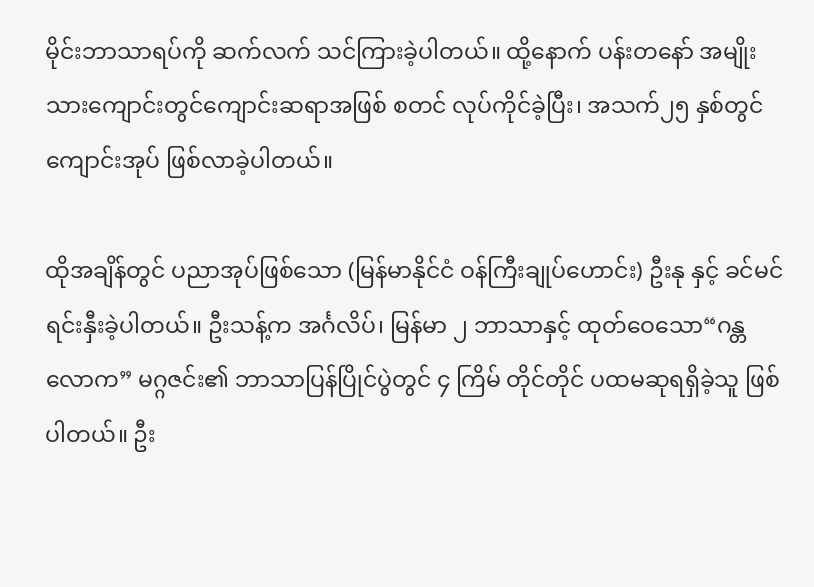မိုင်းဘာသာရပ်ကို ဆက်လက် သင်ကြားခဲ့ပါတယ်။ ထို့နောက် ပန်းတနော် အမျိုးသားကျောင်းတွင်ကျောင်းဆရာအဖြစ် စတင် လုပ်ကိုင်ခဲ့ပြီး၊ အသက်၂၅ နှစ်တွင် ကျောင်းအုပ် ဖြစ်လာခဲ့ပါတယ်။

ထိုအချိန်တွင် ပညာအုပ်ဖြစ်သော (မြန်မာနိုင်ငံ ဝန်ကြီးချုပ်ဟောင်း) ဦးနု နှင့် ခင်မင်ရင်းနှီးခဲ့ပါတယ်။ ဦးသန့်က အင်္ဂလိပ်၊ မြန်မာ ၂ ဘာသာနှင့် ထုတ်ဝေသော“ဂန္တလောက” မဂ္ဂဇင်း၏ ဘာသာပြန်ပြိုင်ပွဲတွင် ၄ ကြိမ် တိုင်တိုင် ပထမဆုရရှိခဲ့သူ ဖြစ်ပါတယ်။ ဦး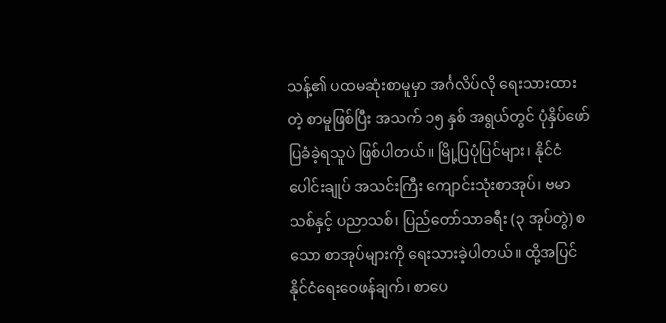သန့်၏ ပထမဆုံးစာမူမှာ အင်္ဂလိပ်လို ရေးသားထားတဲ့ စာမူဖြစ်ပြီး အသက် ၁၅ နှစ် အရွယ်တွင် ပုံနှိပ်ဖော်ပြခံခဲ့ရသူပဲ ဖြစ်ပါတယ်။ မြို့ပြပုံပြင်များ၊ နိုင်ငံပေါင်းချုပ် အသင်းကြီး ကျောင်းသုံးစာအုပ်၊ ဗမာသစ်နှင့် ပညာသစ်၊ ပြည်တော်သာခရီး (၃ အုပ်တွဲ) စသော စာအုပ်များကို ရေးသားခဲ့ပါတယ်။ ထို့အပြင်နိုင်ငံရေးဝေဖန်ချက်၊ စာပေ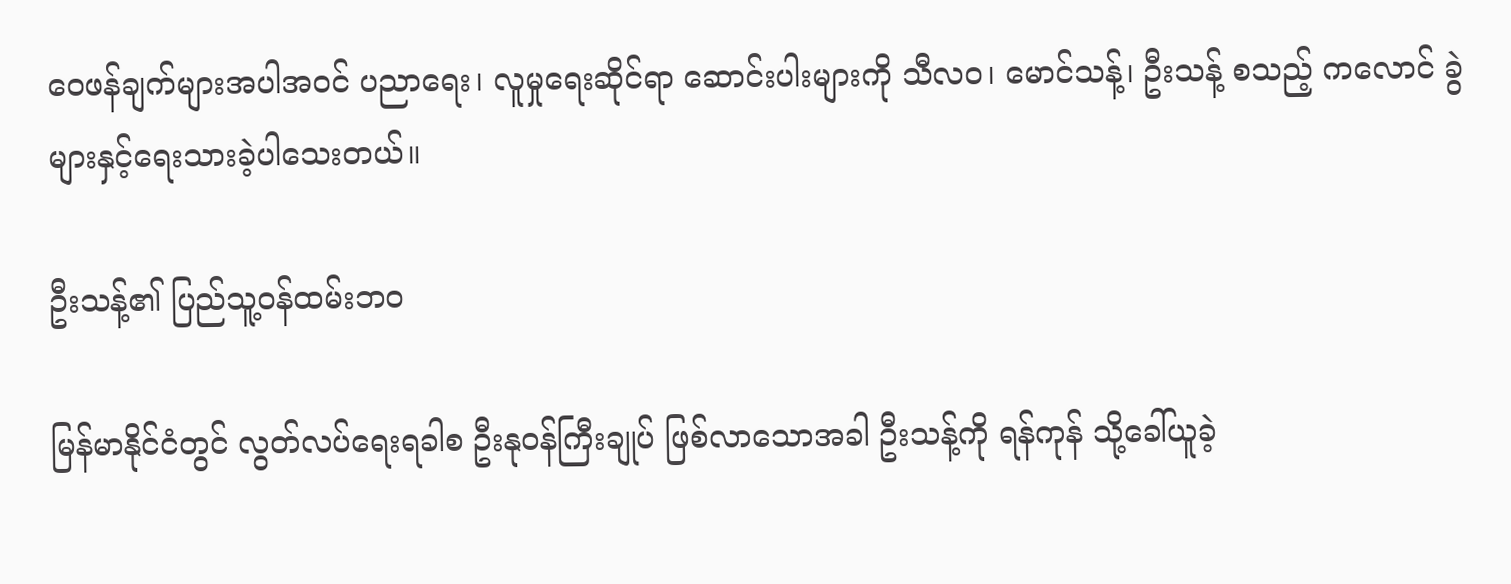ဝေဖန်ချက်များအပါအဝင် ပညာရေး၊ လူမှုရေးဆိုင်ရာ ဆောင်းပါးများကို သီလဝ၊ မောင်သန့်၊ ဦးသန့် စသည့် ကလောင် ခွဲများနှင့်ရေးသားခဲ့ပါသေးတယ်။

ဦးသန့်၏ ပြည်သူ့ဝန်ထမ်းဘဝ

မြန်မာနိုင်ငံတွင် လွတ်လပ်ရေးရခါစ ဦးနုဝန်ကြီးချုပ် ဖြစ်လာသောအခါ ဦးသန့်ကို ရန်ကုန် သို့ခေါ်ယူခဲ့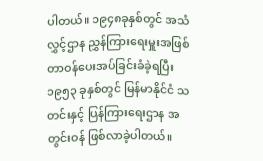ပါတယ်။ ၁၉၄၈ခုနှစ်တွင် အသံလွှင့်ဌာန ညွှန်ကြားရေးမှူးအဖြစ် တာဝန်ပေးအပ်ခြင်းခံခဲ့ရပြီး ၁၉၅၃ ခုနှစ်တွင် မြန်မာနိုင်ငံ သတင်းနှင့် ပြန်ကြားရေးဌာန အတွင်းဝန် ဖြစ်လာခဲ့ပါတယ်။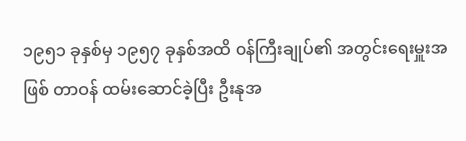၁၉၅၁ ခုနှစ်မှ ၁၉၅၇ ခုနှစ်အထိ ၀န်ကြီးချုပ်၏ အတွင်းရေးမှူးအဖြစ် တာဝန် ထမ်းဆောင်ခဲ့ပြီး ဦးနုအ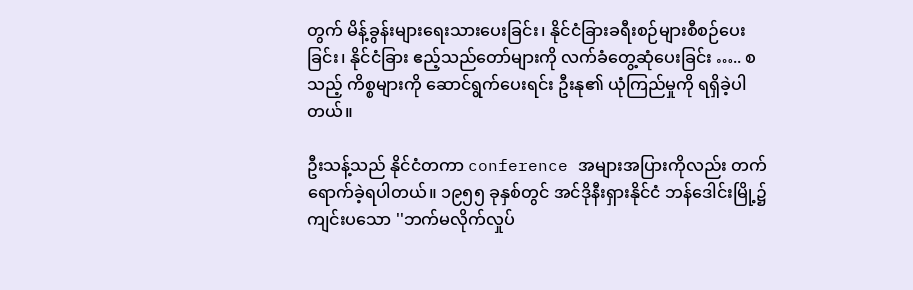တွက် မိန့်ခွန်းများရေးသားပေးခြင်း၊ နိုင်ငံခြားခရီးစဉ်များစီစဉ်ပေးခြင်း၊ နိုင်ငံခြား ဧည့်သည်တော်များကို လက်ခံတွေ့ဆုံပေးခြင်း ….. စသည့် ကိစ္စများကို ဆောင်ရွက်ပေးရင်း ဦးနု၏ ယုံကြည်မှုကို ရရှိခဲ့ပါတယ်။

ဦးသန့်သည် နိုင်ငံတကာ conference အများအပြားကိုလည်း တက်ရောက်ခဲ့ရပါတယ်။ ၁၉၅၅ ခုနှစ်တွင် အင်ဒိုနီးရှားနိုင်ငံ ဘန်ဒေါင်းမြို့၌ကျင်းပသော ''ဘက်မလိုက်လှုပ်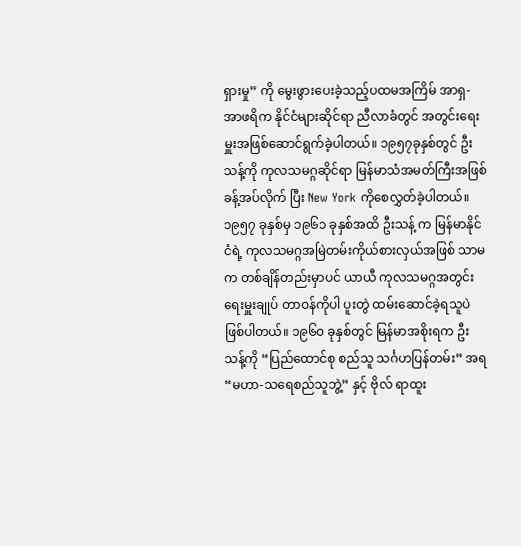ရှားမှု” ကို မွေးဖွားပေးခဲ့သည့်ပထမအကြိမ် အာရှ-အာဖရိက နိုင်ငံများဆိုင်ရာ ညီလာခံတွင် အတွင်းရေးမှူးအဖြစ်ဆောင်ရွက်ခဲ့ပါတယ်။ ၁၉၅၇ခုနှစ်တွင် ဦးသန့်ကို ကုလသမဂ္ဂဆိုင်ရာ မြန်မာသံအမတ်ကြီးအဖြစ်ခန့်အပ်လိုက် ပြီး New York ကိုစေလွှတ်ခဲ့ပါတယ်။ ၁၉၅၇ ခုနှစ်မှ ၁၉၆၁ ခုနှစ်အထိ ဦးသန့် က မြန်မာနိုင်ငံရဲ့ ကုလသမဂ္ဂအမြဲတမ်းကိုယ်စားလှယ်အဖြစ် သာမက တစ်ချိန်တည်းမှာပင် ယာယီ ကုလသမဂ္ဂအတွင်းရေးမှူးချုပ် တာဝန်ကိုပါ ပူးတွဲ ထမ်းဆောင်ခဲ့ရသူပဲ ဖြစ်ပါတယ်။ ၁၉၆၀ ခုနှစ်တွင် မြန်မာအစိုးရက ဦးသန့်ကို “ပြည်ထောင်စု စည်သူ သင်္ဂဟပြန်တမ်း” အရ “မဟာ-သရေစည်သူဘွဲ့” နှင့် ဗိုလ် ရာထူး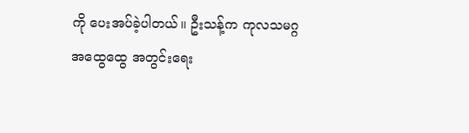ကို ပေးအပ်ခဲ့ပါတယ်။ ဦးသန့်က ကုလသမဂ္ဂ အထွေထွေ အတွင်းရေး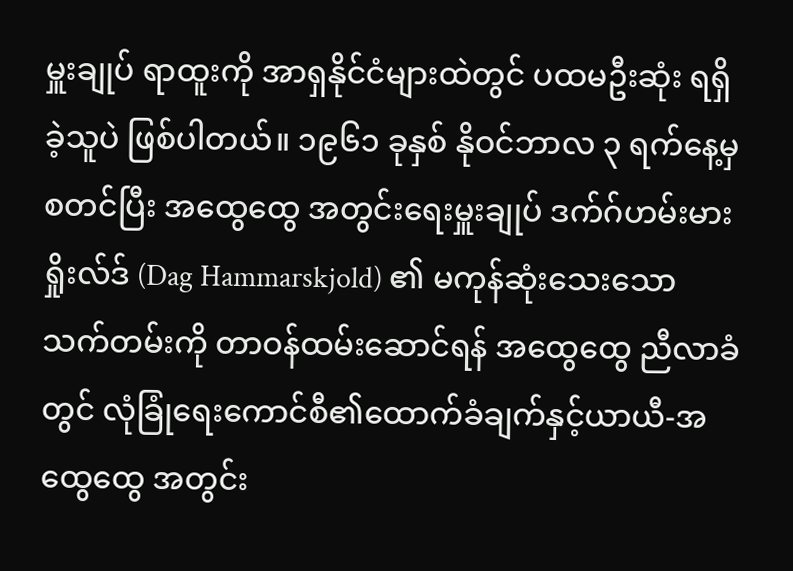မှူးချုပ် ရာထူးကို အာရှနိုင်ငံများထဲတွင် ပထမဦးဆုံး ရရှိခဲ့သူပဲ ဖြစ်ပါတယ်။ ၁၉၆၁ ခုနှစ် နိုဝင်ဘာလ ၃ ရက်နေ့မှ စတင်ပြီး အထွေထွေ အတွင်းရေးမှူးချုပ် ဒက်ဂ်ဟမ်းမားရှိုးလ်ဒ် (Dag Hammarskjold) ၏ မကုန်ဆုံးသေးသော သက်တမ်းကို တာဝန်ထမ်းဆောင်ရန် အထွေထွေ ညီလာခံတွင် လုံခြုံရေးကောင်စီ၏ထောက်ခံချက်နှင့်ယာယီ-အထွေထွေ အတွင်း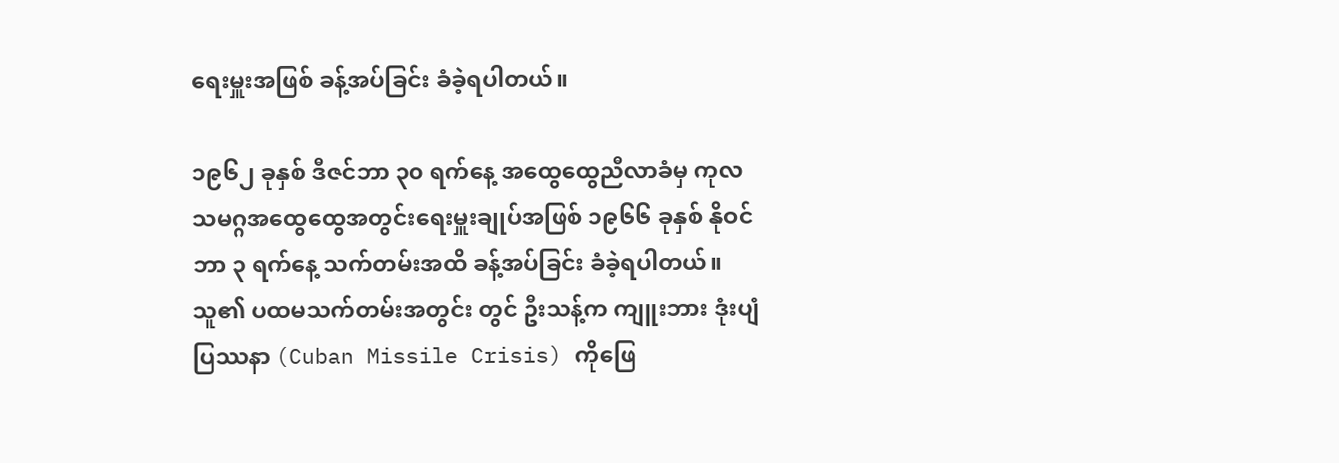ရေးမှူးအဖြစ် ခန့်အပ်ခြင်း ခံခဲ့ရပါတယ်။

၁၉၆၂ ခုနှစ် ဒီဇင်ဘာ ၃၀ ရက်နေ့ အထွေထွေညီလာခံမှ ကုလသမဂ္ဂအထွေထွေအတွင်းရေးမှူးချုပ်အဖြစ် ၁၉၆၆ ခုနှစ် နိုဝင်ဘာ ၃ ရက်နေ့ သက်တမ်းအထိ ခန့်အပ်ခြင်း ခံခဲ့ရပါတယ်။ သူ၏ ပထမသက်တမ်းအတွင်း တွင် ဦးသန့်က ကျူးဘား ဒုံးပျံပြဿနာ (Cuban Missile Crisis) ကိုဖြေ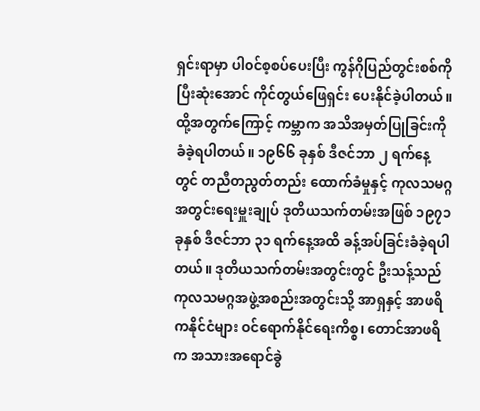ရှင်းရာမှာ ပါ၀င်စ့စပ်ပေးပြီး ကွန်ဂိုပြည်တွင်းစစ်ကို ပြီးဆုံးအောင် ကိုင်တွယ်ဖြေရှင်း ပေးနိုင်ခဲ့ပါတယ်။ ထို့အတွက်ကြောင့် ကမ္ဘာက အသိအမှတ်ပြုခြင်းကိုခံခဲ့ရပါတယ်။ ၁၉၆၆ ခုနှစ် ဒီဇင်ဘာ ၂ ရက်နေ့တွင် တညီတညွတ်တည်း ထောက်ခံမှုနှင့် ကုလသမဂ္ဂအတွင်းရေးမှူးချုပ် ဒုတိယသက်တမ်းအဖြစ် ၁၉၇၁ ခုနှစ် ဒီဇင်ဘာ ၃၁ ရက်နေ့အထိ ခန့်အပ်ခြင်းခံခဲ့ရပါတယ်။ ဒုတိယသက်တမ်းအတွင်းတွင် ဦးသန့်သည် ကုလသမဂ္ဂအဖွဲ့အစည်းအတွင်းသို့ အာရှနှင့် အာဖရိကနိုင်ငံများ ဝင်ရောက်နိုင်ရေးကိစ္စ၊ တောင်အာဖရိက အသားအရောင်ခွဲ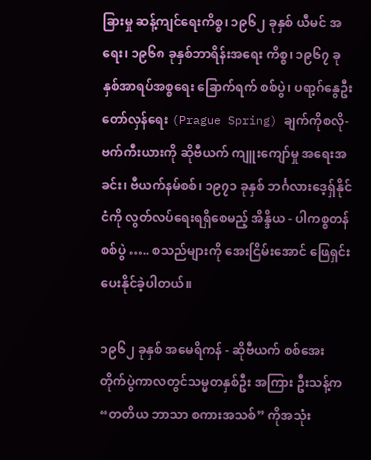ခြားမှု ဆန့်ကျင်ရေးကိစ္စ၊ ၁၉၆၂ ခုနှစ် ယီမင် အ ရေး၊ ၁၉၆၈ ခုနှစ်ဘာရိန်းအရေး ကိစ္စ၊ ၁၉၆၇ ခုနှစ်အာရပ်အစ္စရေး ခြောက်ရက် စစ်ပွဲ၊ ပရာ့ဂ်နွေဦးတော်လှန်ရေး (Prague Spring) ချက်ကိုစလို-ဗက်ကီးယားကို ဆိုဗီယက် ကျူးကျော်မှု အရေးအခင်း၊ ဗီယက်နမ်စစ်၊ ၁၉၇၁ ခုနှစ် ဘင်္ဂလားဒေ့ရှ်နိုင်ငံကို လွတ်လပ်ရေးရရှိစေမည့် အိန္ဒိယ - ပါကစ္စတန် စစ်ပွဲ ….. စသည်များကို အေးငြိမ်းအောင် ဖြေရှင်းပေးနိုင်ခဲ့ပါတယ်။

၁၉၆၂ ခုနှစ် အမေရိကန် - ဆိုဗီယက် စစ်အေး တိုက်ပွဲကာလတွင်သမ္မတနှစ်ဦး အကြား ဦးသန့်က “တတိယ ဘာသာ စကားအသစ်” ကိုအသုံး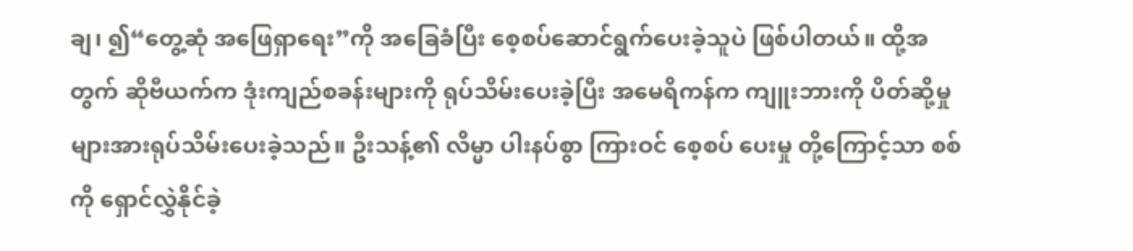ချ၊ ၍“တွေ့ဆုံ အဖြေရှာရေး”ကို အခြေခံပြီး စေ့စပ်ဆောင်ရွက်ပေးခဲ့သူပဲ ဖြစ်ပါတယ်။ ထို့အတွက် ဆိုဗီယက်က ဒုံးကျည်စခန်းများကို ရုပ်သိမ်းပေးခဲ့ပြီး အမေရိကန်က ကျူးဘားကို ပိတ်ဆို့မှုများအားရုပ်သိမ်းပေးခဲ့သည်။ ဦးသန့်၏ လိမ္မာ ပါးနပ်စွာ ကြားဝင် စေ့စပ် ပေးမှု တို့ကြောင့်သာ စစ်ကို ရှောင်လွှဲနိုင်ခဲ့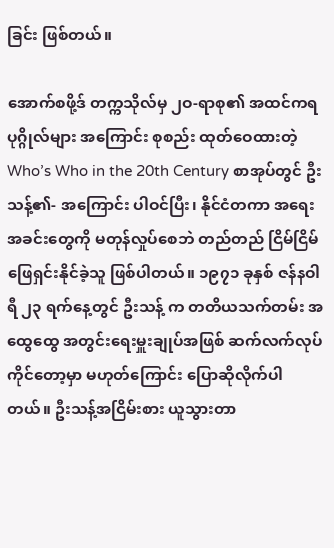ခြင်း ဖြစ်တယ်။

အောက်စဖို့ဒ် တက္ကသိုလ်မှ ၂ဝ-ရာစု၏ အထင်ကရ ပုဂ္ဂိုလ်များ အကြောင်း စုစည်း ထုတ်ဝေထားတဲ့ Who’s Who in the 20th Century စာအုပ်တွင် ဦးသန့်၏- အကြောင်း ပါဝင်ပြီး၊ နိုင်ငံတကာ အရေး အခင်းတွေကို မတုန်လှုပ်စေဘဲ တည်တည် ငြိမ်ငြိမ် ဖြေရှင်းနိုင်ခဲ့သူ ဖြစ်ပါတယ်။ ၁၉၇၁ ခုနှစ် ဇန်နဝါရီ ၂၃ ရက်နေ့တွင် ဦးသန့် က တတိယသက်တမ်း အထွေထွေ အတွင်းရေးမှူးချုပ်အဖြစ် ဆက်လက်လုပ်ကိုင်တော့မှာ မဟုတ်ကြောင်း ပြောဆိုလိုက်ပါတယ်။ ဦးသန့်အငြိမ်းစား ယူသွားတာ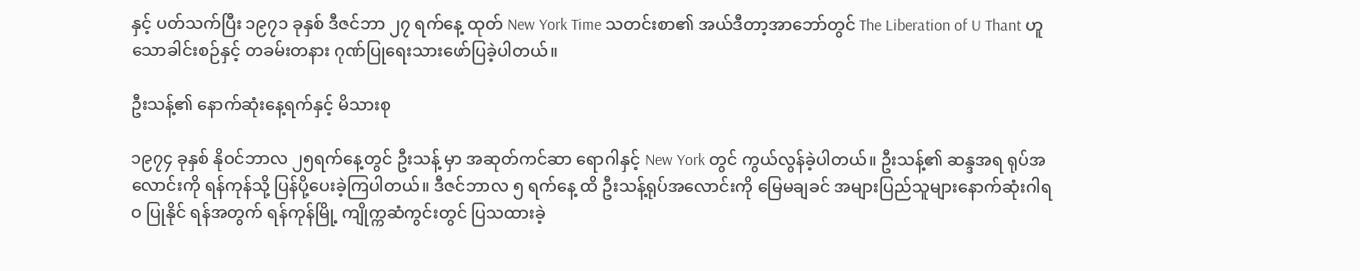နှင့် ပတ်သက်ပြီး ၁၉၇၁ ခုနှစ် ဒီဇင်ဘာ ၂၇ ရက်နေ့ ထုတ် New York Time သတင်းစာ၏ အယ်ဒီတာ့အာဘော်တွင် The Liberation of U Thant ဟူသောခါင်းစဉ်နှင့် တခမ်းတနား ဂုဏ်ပြုရေးသားဖော်ပြခဲ့ပါတယ်။

ဦးသန့်၏ နောက်ဆုံးနေ့ရက်နှင့် မိသားစု

၁၉၇၄ ခုနှစ် နိုဝင်ဘာလ ၂၅ရက်နေ့တွင် ဦးသန့် မှာ အဆုတ်ကင်ဆာ ရောဂါနှင့် New York တွင် ကွယ်လွန်ခဲ့ပါတယ်။ ဦးသန့်၏ ဆန္ဒအရ ရုပ်အလောင်းကို ရန်ကုန်သို့ ပြန်ပို့ပေးခဲ့ကြပါတယ်။ ဒီဇင်ဘာလ ၅ ရက်နေ့ ထိ ဦးသန့်ရုပ်အလောင်းကို မြေမချခင် အများပြည်သူများနောက်ဆုံးဂါရဝ ပြုနိုင် ရန်အတွက် ရန်ကုန်မြို့ ကျိုက္ကဆံကွင်းတွင် ပြသထားခဲ့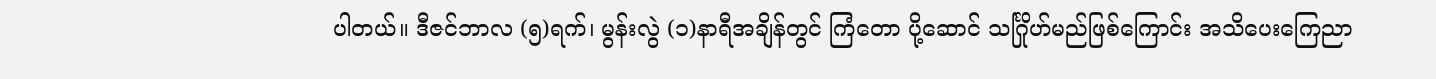ပါတယ်။ ဒီဇင်ဘာလ (၅)ရက်၊ မွန်းလွဲ (၁)နာရီအချိန်တွင် ကြံတော ပို့ဆောင် သင်္ဂြိုဟ်မည်ဖြစ်ကြောင်း အသိပေးကြေညာ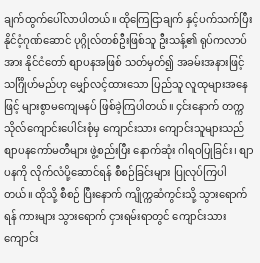ချက်ထွက်ပေါ်လာပါတယ်။ ထိုကြေငြာချက် နှင့်ပက်သက်ပြီး နိုင်ငံ့ဂုဏ်ဆောင် ပုဂ္ဂိုလ်တစ်ဦးဖြစ်သူ ဦးသန့်၏ ရုပ်ကလာပ်အား နိုင်ငံတော် စျာပနအဖြစ် သတ်မှတ်၍ အခမ်းအနားဖြင့် သင်္ဂြိုဟ်မည်ဟု မျှော်လင့်ထားသော ပြည်သူ လူထုများအနေဖြင့် များစွာမကျေမနပ် ဖြစ်ခဲ့ကြပါတယ်။ ၄င်းနောက် တက္ကသိုလ်ကျောင်းပေါင်းစုံမှ ကျောင်းသား ကျောင်းသူများသည် စျာပနကော်မတီများ ဖွဲ့စည်းပြီး နောက်ဆုံး ဂါရဝပြုခြင်း၊ စျာပနကို လိုက်လံပို့ဆောင်ရန် စီစဉ်ခြင်းများ ပြုလုပ်ကြပါတယ်။ ထိုသို့ စီစဉ် ပြီးနောက် ကျိုက္ကဆံကွင်းသို့ သွားရောက်ရန် ကားများ သွားရောက် ငှားရမ်းရာတွင် ကျောင်းသား ကျောင်း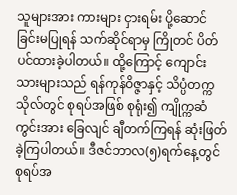သူများအား ကားများ ငှားရမ်း ပို့ဆောင်ခြင်းမပြုရန် သက်ဆိုင်ရာမှ ကြိုတင် ပိတ်ပင်ထားခဲ့ပါတယ်။ ထို့ကြောင့် ကျောင်းသားများသည် ရန်ကုန်ဝိဇ္ဇာနှင့် သိပ္ပံတက္ကသိုလ်တွင် စုရပ်အဖြစ် စုရုံး၍ ကျိုက္ကဆံကွင်းအား ခြေလျင် ချီတက်ကြရန် ဆုံးဖြတ်ခဲ့ကြပါတယ်။ ဒီဇင်ဘာလ(၅)ရက်နေ့တွင် စုရပ်အ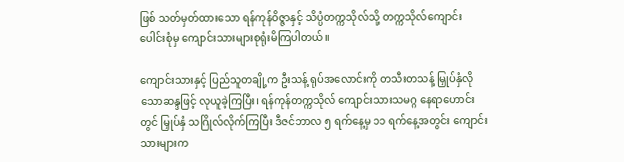ဖြစ် သတ်မှတ်ထားသော ရန်ကုန်ဝိဇ္ဇာနှင့် သိပ္ပံတက္ကသိုလ်သို့ တက္ကသိုလ်ကျောင်းပေါင်းစုံမှ ကျောင်းသားများစုရုံးမိကြပါတယ်။

ကျောင်းသားနှင့် ပြည်သူတချို့က ဦးသန့် ရုပ်အလောင်းကို တသီးတသန့် မြှုပ်နှံလိုသောဆန္ဒဖြင့် လုယူခဲ့ကြပြီး၊ ရန်ကုန်တက္ကသိုလ် ကျောင်းသားသမဂ္ဂ နေရာဟောင်းတွင် မြှုပ်နှံ သဂြိုလ်လိုက်ကြပြီး ဒီဇင်ဘာလ ၅ ရက်နေ့မှ ၁၁ ရက်နေ့အတွင်း ကျောင်းသားများက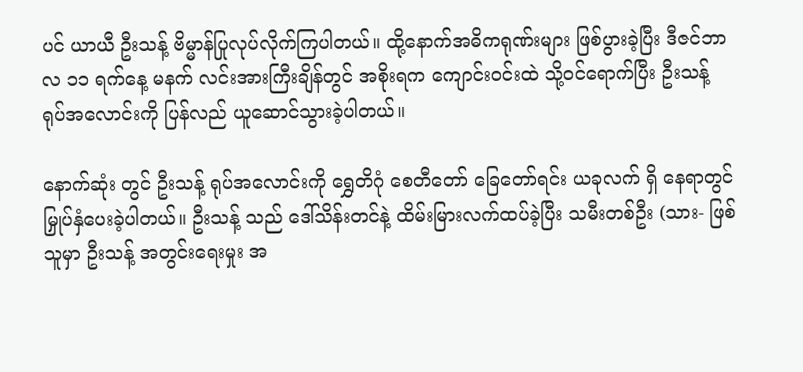ပင် ယာယီ ဦးသန့် ဗိမ္မာန်ပြုလုပ်လိုက်ကြပါတယ်။ ထို့နောက်အဓိကရုဏ်းများ ဖြစ်ပွားခဲ့ပြီး ဒီဇင်ဘာလ ၁၁ ရက်နေ့ မနက် လင်းအားကြီးချိန်တွင် အစိုးရက ကျောင်းဝင်းထဲ သို့ဝင်ရောက်ပြီး ဦးသန့် ရုပ်အလောင်းကို ပြန်လည် ယူဆောင်သွားခဲ့ပါတယ်။

နောက်ဆုံး တွင် ဦးသန့် ရုပ်အလောင်းကို ရွှေတိဂုံ စေတီတော် ခြေတော်ရင်း ယခုလက် ရှိ နေရာတွင် မြှုပ်နှံပေးခဲ့ပါတယ်။ ဦးသန့် သည် ဒေါ်သိန်းတင်နဲ့ ထိမ်းမြားလက်ထပ်ခဲ့ပြီး သမီးတစ်ဦး (သား- ဖြစ်သူမှာ ဦးသန့် အတွင်းရေးမှုး အ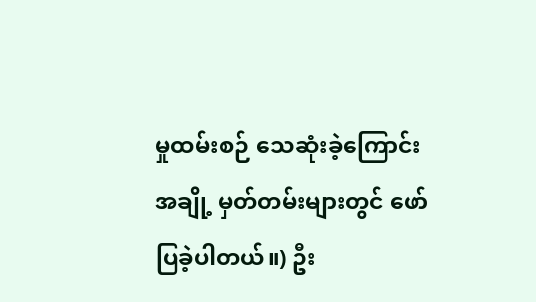မှုထမ်းစဉ် သေဆုံးခဲ့ကြောင်း အချို့ မှတ်တမ်းများတွင် ဖော်ပြခဲ့ပါတယ်။) ဦး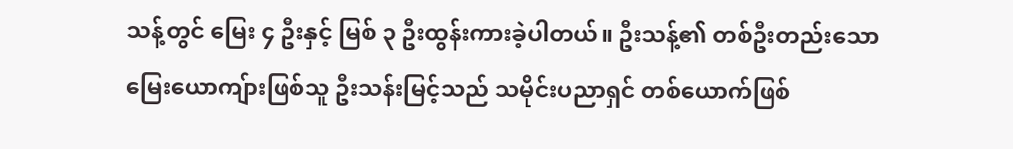သန့်တွင် မြေး ၄ ဦးနှင့် မြစ် ၃ ဦးထွန်းကားခဲ့ပါတယ်။ ဦးသန့်၏ တစ်ဦးတည်းသော မြေးယောကျ်ားဖြစ်သူ ဦးသန်းမြင့်သည် သမိုင်းပညာရှင် တစ်ယောက်ဖြစ်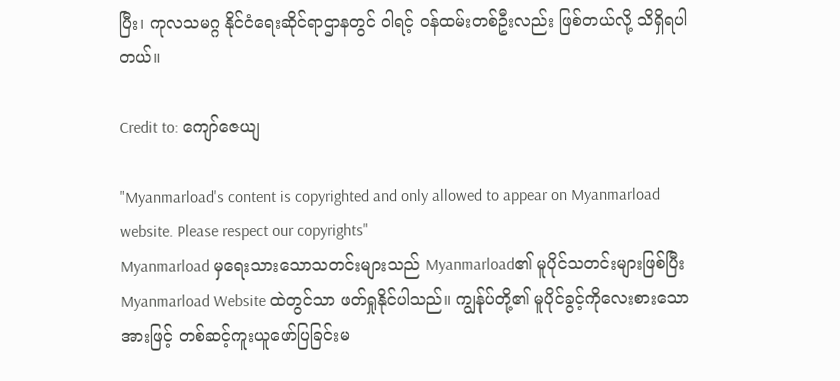ပြီး၊ ကုလသမဂ္ဂ နိုင်ငံရေးဆိုင်ရာဌာနတွင် ဝါရင့် ဝန်ထမ်းတစ်ဦးလည်း ဖြစ်တယ်လို့ သိရှိရပါတယ်။

Credit to: ကျော်ဇေယျ

"Myanmarload's content is copyrighted and only allowed to appear on Myanmarload website. Please respect our copyrights"
Myanmarload မှရေးသားသောသတင်းများသည် Myanmarload၏ မူပိုင်သတင်းများဖြစ်ပြီး Myanmarload Website ထဲတွင်သာ ဖတ်ရှုနိုင်ပါသည်။ ကျွန်ုပ်တို့၏ မူပိုင်ခွင့်ကိုလေးစားသောအားဖြင့် တစ်ဆင့်ကူးယူဖော်ပြခြင်းမ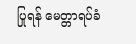ပြုရန် မေတ္တာရပ်ခံ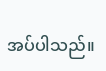အပ်ပါသည်။